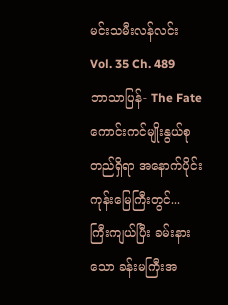မင်းသမီးလန်လင်း
Vol. 35 Ch. 489
ဘာသာပြန်- The Fate
ကောင်းကင်မျိုးနွယ်စုတည်ရှိရာ အနောက်ပိုင်းကုန်းမြေကြီးတွင်...
ကြီးကျယ်ပြီး ခမ်းနားသော ခန်းမကြီးအ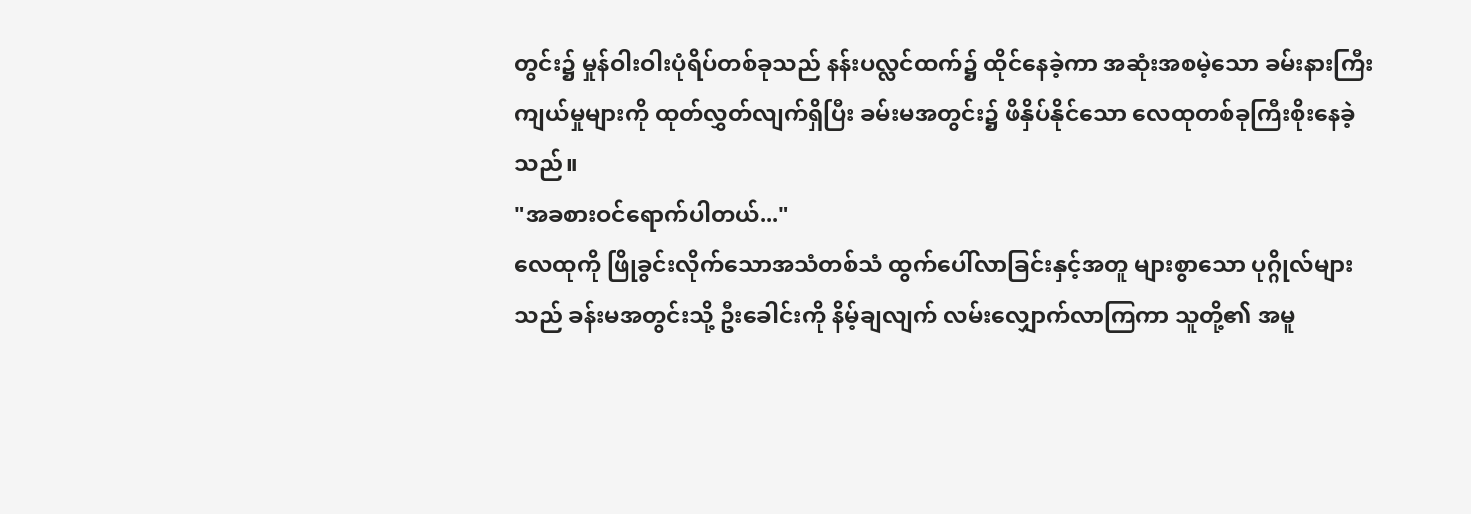တွင်း၌ မှုန်ဝါးဝါးပုံရိပ်တစ်ခုသည် နန်းပလ္လင်ထက်၌ ထိုင်နေခဲ့ကာ အဆုံးအစမဲ့သော ခမ်းနားကြီးကျယ်မှုများကို ထုတ်လွှတ်လျက်ရှိပြီး ခမ်းမအတွင်း၌ ဖိနှိပ်နိုင်သော လေထုတစ်ခုကြီးစိုးနေခဲ့သည်။
"အခစားဝင်ရောက်ပါတယ်..."
လေထုကို ဖြိုခွင်းလိုက်သောအသံတစ်သံ ထွက်ပေါ်လာခြင်းနှင့်အတူ များစွာသော ပုဂ္ဂိုလ်များသည် ခန်းမအတွင်းသို့ ဦးခေါင်းကို နိမ့်ချလျက် လမ်းလျှောက်လာကြကာ သူတို့၏ အမူ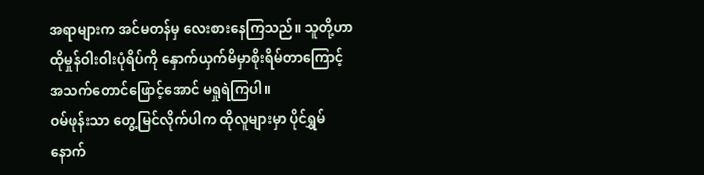အရာများက အင်မတန်မှ လေးစားနေကြသည်။ သူတို့ဟာ ထိုမှုန်ဝါးဝါးပုံရိပ်ကို နှောက်ယှက်မိမှာစိုးရိမ်တာကြောင့် အသက်တောင်ဖြောင့်အောင် မရှုရဲကြပါ။
ဝမ်ဖုန်းသာ တွေ့မြင်လိုက်ပါက ထိုလူများမှာ ပိုင်ရွှမ်နောက်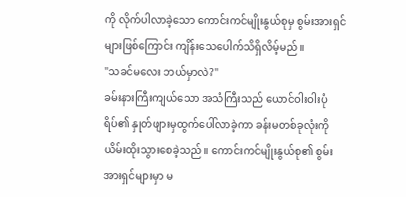ကို လိုက်ပါလာခဲ့သော ကောင်းကင်မျိုးနွယ်စုမှ စွမ်းအားရှင်များဖြစ်ကြောင်း ကျိန်းသေပေါက်သိရှိလိမ့်မည်။
"သခင်မလေး ဘယ်မှာလဲ?"
ခမ်းနားကြီးကျယ်သော အသံကြီးသည် ယောင်ဝါးဝါးပုံရိပ်၏ နှုတ်ဖျားမှထွက်ပေါ်လာခဲ့ကာ ခန်းမတစ်ခုလုံးကို ယိမ်းထိုးသွားစေခဲ့သည်။ ကောင်းကင်မျိုးနွယ်စု၏ စွမ်းအားရှင်များမှာ မ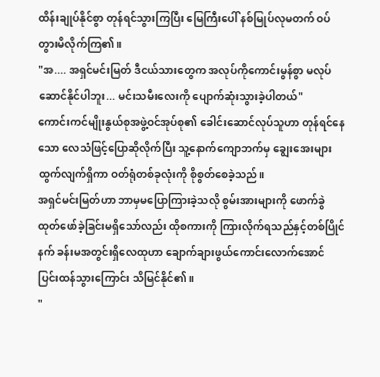ထိန်းချုပ်နိုင်စွာ တုန်ရင်သွားကြပြီး မြေကြီးပေါ် နစ်မြုပ်လုမတက် ဝပ်တွားမိလိုက်ကြ၏။
"အ.... အရှင်မင်းမြတ် ဒီငယ်သားတွေက အလုပ်ကိုကောင်းမွန်စွာ မလုပ်ဆောင်နိုင်ပါဘူး... မင်းသမီးလေးကို ပျောက်ဆုံးသွားခဲ့ပါတယ်"
ကောင်းကင်မျိုးနွယ်စုအဖွဲ့ဝင်အုပ်စု၏ ခေါင်းဆောင်လုပ်သူဟာ တုန်ရင်နေသော လေသံဖြင့်ပြောဆိုလိုက်ပြီး သူ့နောက်ကျောဘက်မှ ချွေးအေးများထွက်လျက်ရှိကာ ဝတ်ရုံတစ်ခုလုံးကို စိုစွတ်စေခဲ့သည်။
အရှင်မင်းမြတ်ဟာ ဘာမှမပြောကြားခဲ့သလို စွမ်းအားများကို ဖောက်ခွဲထုတ်ဖော်ခဲ့ခြင်းမရှိသော်လည်း ထိုစကားကို ကြားလိုက်ရသည်နှင့်တစ်ပြိုင်နက် ခန်းမအတွင်းရှိလေထုဟာ ချောက်ချားဖွယ်ကောင်းလောက်အောင် ပြင်းထန်သွားကြောင်း သိမြင်နိုင်၏။
"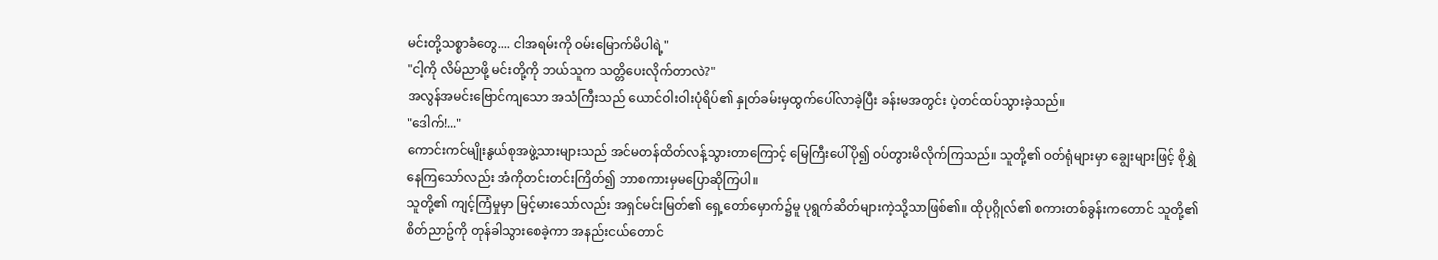မင်းတို့သစ္စာခံတွေ.... ငါအရမ်းကို ဝမ်းမြောက်မိပါရဲ့"
"ငါ့ကို လိမ်ညာဖို့ မင်းတို့ကို ဘယ်သူက သတ္တိပေးလိုက်တာလဲ?"
အလွန်အမင်းဗြောင်ကျသော အသံကြီးသည် ယောင်ဝါးဝါးပုံရိပ်၏ နှုတ်ခမ်းမှထွက်ပေါ်လာခဲ့ပြီး ခန်းမအတွင်း ပဲ့တင်ထပ်သွားခဲ့သည်။
"ဒေါက်!..."
ကောင်းကင်မျိုးနွယ်စုအဖွဲ့သားများသည် အင်မတန်ထိတ်လန့်သွားတာကြောင့် မြေကြီးပေါ်ပို၍ ဝပ်တွားမိလိုက်ကြသည်။ သူတို့၏ ဝတ်ရုံများမှာ ချွေးများဖြင့် စိုရွှဲနေကြသော်လည်း အံကိုတင်းတင်းကြိတ်၍ ဘာစကားမှမပြောဆိုကြပါ။
သူတို့၏ ကျင့်ကြံမှုမှာ မြင့်မားသော်လည်း အရှင်မင်းမြတ်၏ ရှေ့တော်မှောက်၌မူ ပုရွက်ဆိတ်များကဲ့သို့သာဖြစ်၏။ ထိုပုဂ္ဂိုလ်၏ စကားတစ်ခွန်းကတောင် သူတို့၏ စိတ်ညာဥ်ကို တုန်ခါသွားစေခဲ့ကာ အနည်းငယ်တောင်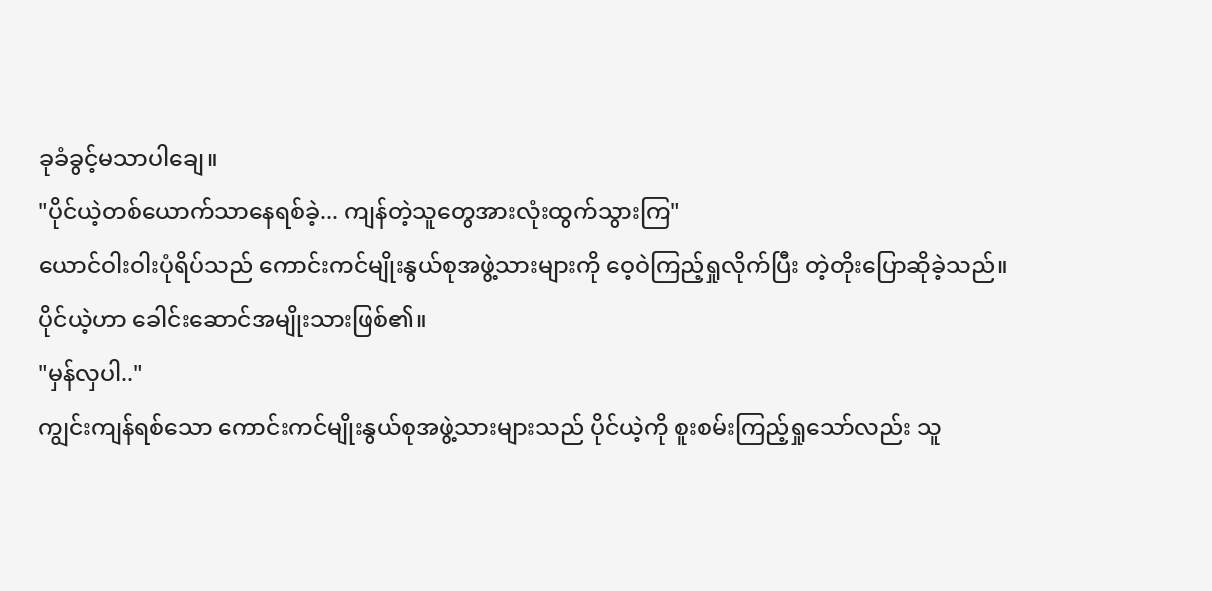ခုခံခွင့်မသာပါချေ။
"ပိုင်ယဲ့တစ်ယောက်သာနေရစ်ခဲ့... ကျန်တဲ့သူတွေအားလုံးထွက်သွားကြ"
ယောင်ဝါးဝါးပုံရိပ်သည် ကောင်းကင်မျိုးနွယ်စုအဖွဲ့သားများကို ဝေ့ဝဲကြည့်ရှုလိုက်ပြီး တဲ့တိုးပြောဆိုခဲ့သည်။
ပိုင်ယဲ့ဟာ ခေါင်းဆောင်အမျိုးသားဖြစ်၏။
"မှန်လှပါ.."
ကျွင်းကျန်ရစ်သော ကောင်းကင်မျိုးနွယ်စုအဖွဲ့သားများသည် ပိုင်ယဲ့ကို စူးစမ်းကြည့်ရှုသော်လည်း သူ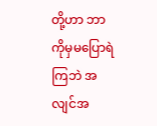တို့ဟာ ဘာကိုမှမပြောရဲကြဘဲ အလျင်အ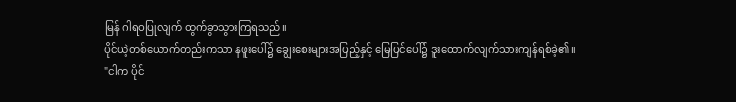မြန် ဂါရဝပြုလျက် ထွက်ခွာသွားကြရသည်။
ပိုင်ယဲ့တစ်ယောက်တည်းကသာ နဖူးပေါ်၌ ချွေးစေးများအပြည့်နှင့် မြေပြင်ပေါ်၌ ဒူးထောက်လျက်သားကျန်ရစ်ခဲ့၏။
"ငါက ပိုင်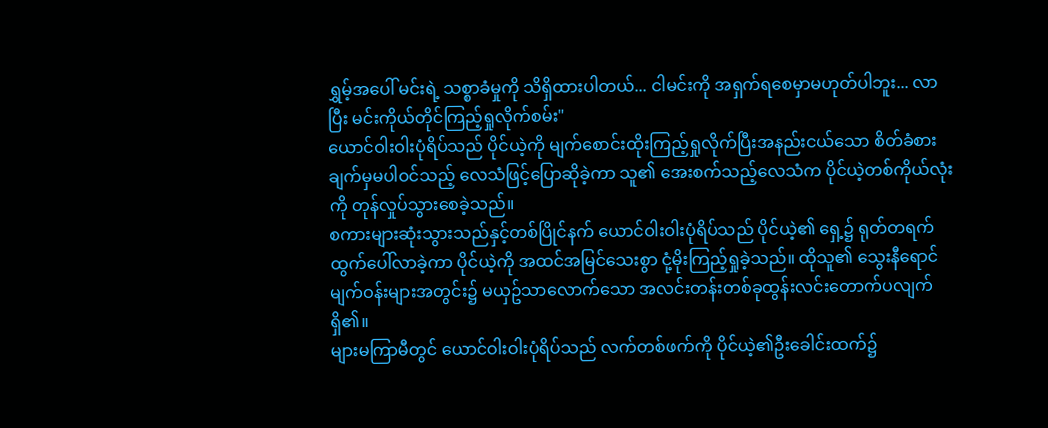ရွှမ့်အပေါ် မင်းရဲ့ သစ္စာခံမှုကို သိရှိထားပါတယ်... ငါမင်းကို အရှက်ရစေမှာမဟုတ်ပါဘူး... လာပြီး မင်းကိုယ်တိုင်ကြည့်ရှုလိုက်စမ်း"
ယောင်ဝါးဝါးပုံရိပ်သည် ပိုင်ယဲ့ကို မျက်စောင်းထိုးကြည့်ရှုလိုက်ပြီးအနည်းငယ်သော စိတ်ခံစားချက်မှမပါဝင်သည့် လေသံဖြင့်ပြောဆိုခဲ့ကာ သူ၏ အေးစက်သည့်လေသံက ပိုင်ယဲ့တစ်ကိုယ်လုံးကို တုန်လှုပ်သွားစေခဲ့သည်။
စကားများဆုံးသွားသည်နှင့်တစ်ပြိုင်နက် ယောင်ဝါးဝါးပုံရိပ်သည် ပိုင်ယဲ့၏ ရှေ့၌ ရုတ်တရက် ထွက်ပေါ်လာခဲ့ကာ ပိုင်ယဲ့ကို အထင်အမြင်သေးစွာ ငုံ့မိုးကြည့်ရှုခဲ့သည်။ ထိုသူ၏ သွေးနီရောင်မျက်ဝန်းများအတွင်း၌ မယှဥ်သာလောက်သော အလင်းတန်းတစ်ခုထွန်းလင်းတောက်ပလျက်ရှိ၏။
များမကြာမီတွင် ယောင်ဝါးဝါးပုံရိပ်သည် လက်တစ်ဖက်ကို ပိုင်ယဲ့၏ဦးခေါင်းထက်၌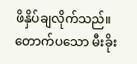ဖိနှိပ်ချလိုက်သည်။ တောက်ပသော မီးခိုး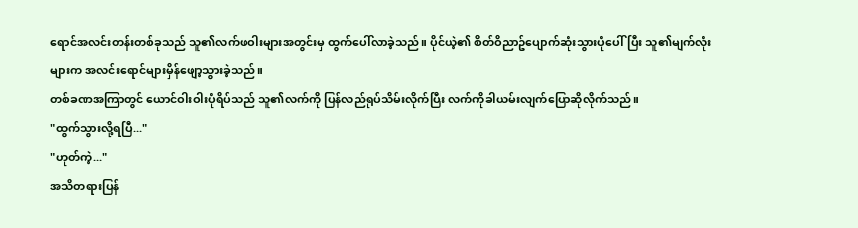ရောင်အလင်းတန်းတစ်ခုသည် သူ၏လက်ဖဝါးများအတွင်းမှ ထွက်ပေါ်လာခဲ့သည်။ ပိုင်ယဲ့၏ စိတ်ဝိညာဥ်ပျောက်ဆုံးသွားပုံပေါ်ပြီး သူ၏မျက်လုံးများက အလင်းရောင်များမှိန်ဖျော့သွားခဲ့သည်။
တစ်ခဏအကြာတွင် ယောင်ဝါးဝါးပုံရိပ်သည် သူ၏လက်ကို ပြန်လည်ရုပ်သိမ်းလိုက်ပြီး လက်ကိုခါယမ်းလျက်ပြောဆိုလိုက်သည်။
"ထွက်သွားလို့ရပြီ..."
"ဟုတ်ကဲ့..."
အသိတရားပြန်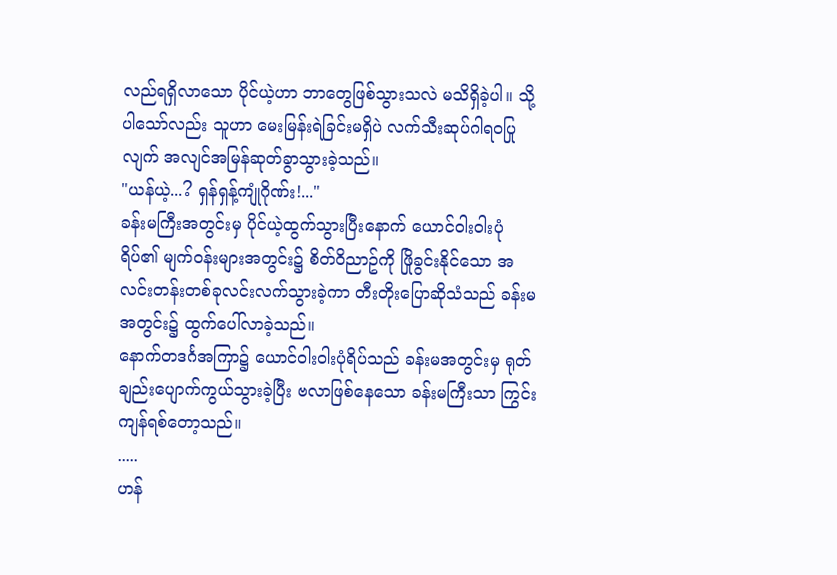လည်ရရှိလာသော ပိုင်ယဲ့ဟာ ဘာတွေဖြစ်သွားသလဲ မသိရှိခဲ့ပါ။ သို့ပါသော်လည်း သူဟာ မေးမြန်းရဲခြင်းမရှိပဲ လက်သီးဆုပ်ဂါရဝပြုလျက် အလျင်အမြန်ဆုတ်ခွာသွားခဲ့သည်။
"ယန်ယဲ့...? ရှန်ရှန့်ကျုံဂိုဏ်း!..."
ခန်းမကြီးအတွင်းမှ ပိုင်ယဲ့ထွက်သွားပြီးနောက် ယောင်ဝါးဝါးပုံရိပ်၏ မျက်ဝန်းများအတွင်း၌ စိတ်ဝိညာဥ်ကို ဖြိုခွင်းနိုင်သော အလင်းတန်းတစ်ခုလင်းလက်သွားခဲ့ကာ တီးတိုးပြောဆိုသံသည် ခန်းမအတွင်း၌ ထွက်ပေါ်လာခဲ့သည်။
နောက်တဒင်္ဂအကြာ၌ ယောင်ဝါးဝါးပုံရိပ်သည် ခန်းမအတွင်းမှ ရုတ်ချည်းပျောက်ကွယ်သွားခဲ့ပြီး ဗလာဖြစ်နေသော ခန်းမကြီးသာ ကြွင်းကျန်ရစ်တော့သည်။
.....
ဟန်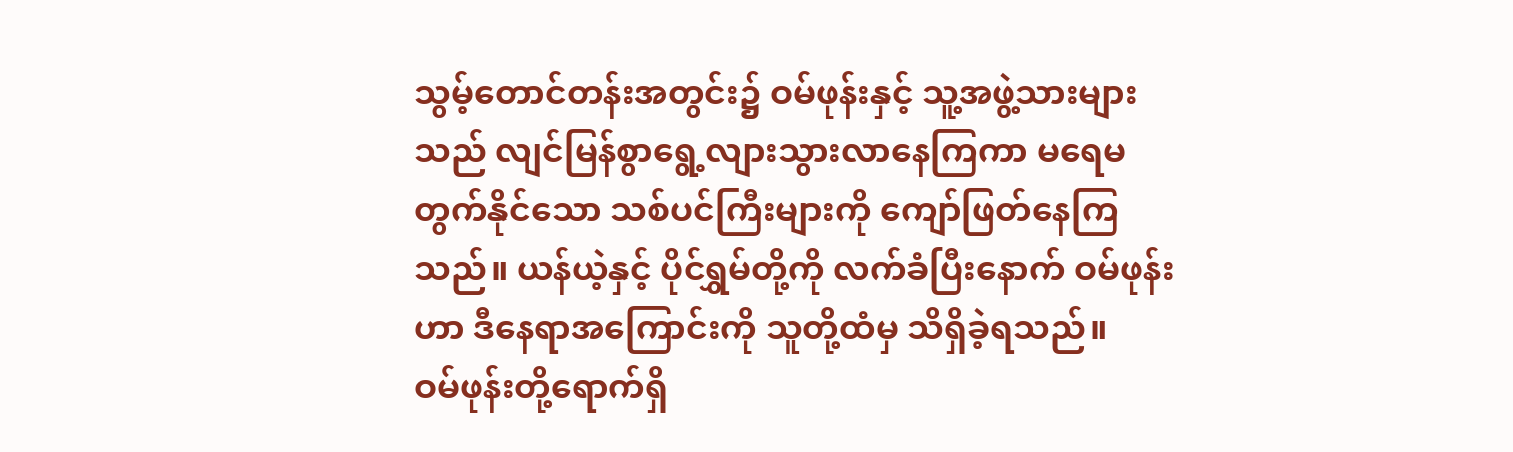သွမ့်တောင်တန်းအတွင်း၌ ဝမ်ဖုန်းနှင့် သူ့အဖွဲ့သားများသည် လျင်မြန်စွာရွေ့လျားသွားလာနေကြကာ မရေမတွက်နိုင်သော သစ်ပင်ကြီးများကို ကျော်ဖြတ်နေကြသည်။ ယန်ယဲ့နှင့် ပိုင်ရွှမ်တို့ကို လက်ခံပြီးနောက် ဝမ်ဖုန်းဟာ ဒီနေရာအကြောင်းကို သူတို့ထံမှ သိရှိခဲ့ရသည်။
ဝမ်ဖုန်းတို့ရောက်ရှိ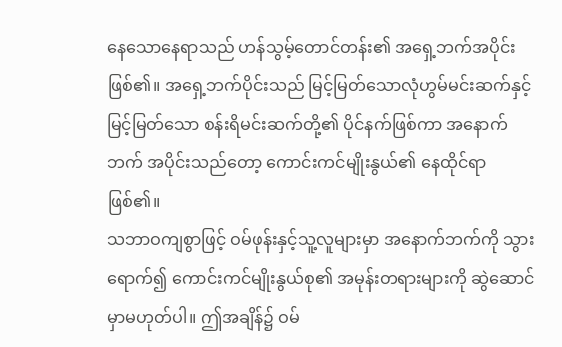နေသောနေရာသည် ဟန်သွမ့်တောင်တန်း၏ အရှေ့ဘက်အပိုင်းဖြစ်၏။ အရှေ့ဘက်ပိုင်းသည် မြင့်မြတ်သောလုံဟွမ်မင်းဆက်နှင့် မြင့်မြတ်သော စန်းရိမင်းဆက်တို့၏ ပိုင်နက်ဖြစ်ကာ အနောက်ဘက် အပိုင်းသည်တော့ ကောင်းကင်မျိုးနွယ်၏ နေထိုင်ရာဖြစ်၏။
သဘာဝကျစွာဖြင့် ဝမ်ဖုန်းနှင့်သူ့လူများမှာ အနောက်ဘက်ကို သွားရောက်၍ ကောင်းကင်မျိုးနွယ်စု၏ အမုန်းတရားများကို ဆွဲဆောင်မှာမဟုတ်ပါ။ ဤအချိန်၌ ဝမ်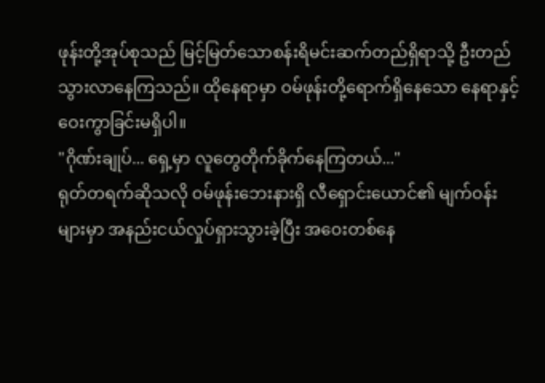ဖုန်းတို့အုပ်စုသည် မြင့်မြတ်သောစန်းရိမင်းဆက်တည်ရှိရာသို့ ဦးတည်သွားလာနေကြသည်။ ထိုနေရာမှာ ဝမ်ဖုန်းတို့ရောက်ရှိနေသော နေရာနှင့် ဝေးကွာခြင်းမရှိပါ။
"ဂိုဏ်းချုပ်... ရှေ့မှာ လူတွေတိုက်ခိုက်နေကြတယ်..."
ရုတ်တရက်ဆိုသလို ဝမ်ဖုန်းဘေးနားရှိ လီရှောင်းယောင်၏ မျက်ဝန်းများမှာ အနည်းငယ်လှုပ်ရှားသွားခဲ့ပြီး အဝေးတစ်နေ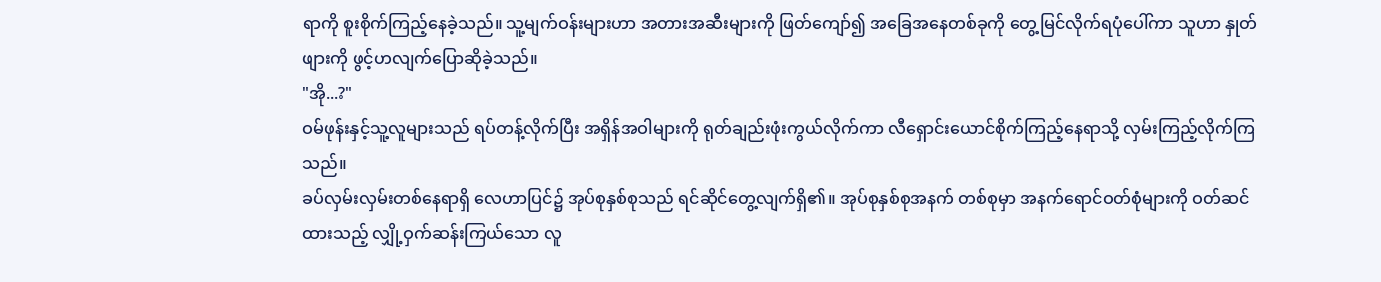ရာကို စူးစိုက်ကြည့်နေခဲ့သည်။ သူ့မျက်ဝန်းများဟာ အတားအဆီးများကို ဖြတ်ကျော်၍ အခြေအနေတစ်ခုကို တွေ့မြင်လိုက်ရပုံပေါ်ကာ သူဟာ နှုတ်ဖျားကို ဖွင့်ဟလျက်ပြောဆိုခဲ့သည်။
"အို...?"
ဝမ်ဖုန်းနှင့်သူ့လူများသည် ရပ်တန့်လိုက်ပြီး အရှိန်အဝါများကို ရုတ်ချည်းဖုံးကွယ်လိုက်ကာ လီရှောင်းယောင်စိုက်ကြည့်နေရာသို့ လှမ်းကြည့်လိုက်ကြသည်။
ခပ်လှမ်းလှမ်းတစ်နေရာရှိ လေဟာပြင်၌ အုပ်စုနှစ်စုသည် ရင်ဆိုင်တွေ့လျက်ရှိ၏။ အုပ်စုနှစ်စုအနက် တစ်စုမှာ အနက်ရောင်ဝတ်စုံများကို ဝတ်ဆင်ထားသည့် လျှို့ဝှက်ဆန်းကြယ်သော လူ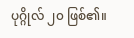ပုဂ္ဂိုလ် ၂၀ ဖြစ်၏။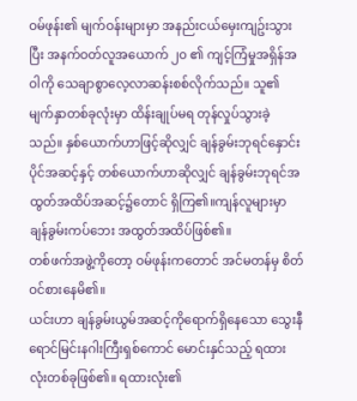ဝမ်ဖုန်း၏ မျက်ဝန်းများမှာ အနည်းငယ်မှေးကျဥ်းသွားပြီး အနက်ဝတ်လူအယောက် ၂၀ ၏ ကျင့်ကြံမှုအရှိန်အဝါကို သေချာစွာလေ့လာဆန်းစစ်လိုက်သည်။ သူ၏ မျက်နှာတစ်ခုလုံးမှာ ထိန်းချုပ်မရ တုန်လှုပ်သွားခဲ့သည်။ နှစ်ယောက်ဟာဖြင့်ဆိုလျှင် ချန်ခွမ်းဘုရင်နှောင်းပိုင်အဆင့်နှင့် တစ်ယောက်ဟာဆိုလျှင် ချန်ခွမ်းဘုရင်အထွတ်အထိပ်အဆင့်၌တောင် ရှိကြ၏။ကျန်လူများမှာ ချန်ခွမ်းကပ်ဘေး အထွတ်အထိပ်ဖြစ်၏။
တစ်ဖက်အဖွဲ့ကိုတော့ ဝမ်ဖုန်းကတောင် အင်မတန်မှ စိတ်ဝင်စားနေမိ၏။
ယင်းဟာ ချန်ခွမ်းယွမ်အဆင့်ကိုရောက်ရှိနေသော သွေးနီရောင်မြင်းနဂါးကြီးရှစ်ကောင် မောင်းနှင်သည့် ရထားလုံးတစ်ခုဖြစ်၏။ ရထားလုံး၏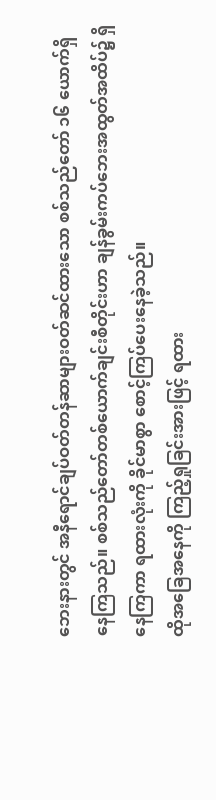ဘေးနားတွင် အနီရောင်ချပ်ဝတ်တန်ဆာများဝတ်ဆင်ထားသော စစ်သည်တော် ၁၆ ယောက်ရှိနေကြသည်။ စစ်သည်တော်တစ်ယောက်ချင်းစီတိုင်းဟာ ချန်ခွမ်းကပ်ဘေးအထွတ်အထိပ်၌ ရှိနေကြကာ ရထားလုံးကို ခိုင်မာစွာ စောင့်ကြပ်ပေးနေခဲ့သည်။
ထိုအခြေအနေကို ကြည့်ရှုခြင်းအားဖြင့် ရထား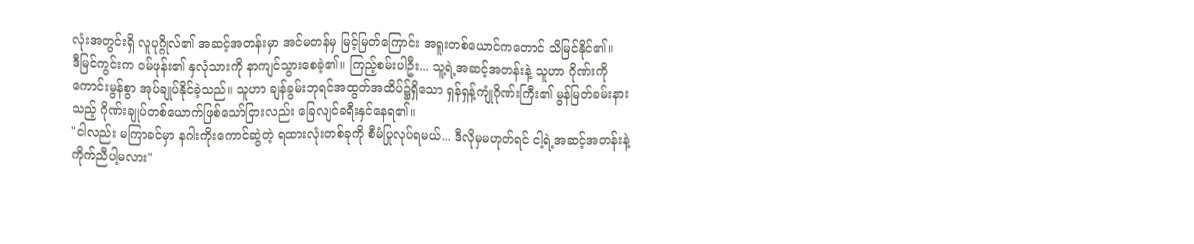လုံးအတွင်းရှိ လူပုဂ္ဂိုလ်၏ အဆင့်အတန်းမှာ အင်မတန်မှ မြင့်မြတ်ကြောင်း အရူးတစ်ယောင်ကတောင် သိမြင်နိုင်၏။
ဒီမြင်ကွင်းက ဝမ်ဖုန်း၏ နှလုံသားကို နာကျင်သွားစေခဲ့၏။ ကြည့်စမ်းပါဦး... သူ့ရဲ့အဆင့်အတန်းနဲ့ သူဟာ ဂိုဏ်းကိုကောင်းမွန်စွာ အုပ်ချုပ်နိုင်ခဲ့သည်။ သူဟာ ချန်ခွမ်းဘုရင်အထွတ်အထိပ်၌ရှိသော ရှန်ရှန့်ကျုံဂိုဏ်းကြီး၏ မွန်မြတ်ခမ်းနားသည့် ဂိုဏ်းချုပ်တစ်ယောက်ဖြစ်သော်ငြားလည်း ခြေလျင်ခရီးနှင်နေရ၏။
"ငါလည်း မကြာခင်မှာ နဂါးကိုးကောင်ဆွဲတဲ့ ရထားလုံးတစ်ခုကို စီမံပြုလုပ်ရမယ်... ဒီလိုမှမဟုတ်ရင် ငါ့ရဲ့အဆင့်အတန်းနဲ့ ကိုက်ညီပါ့မလား"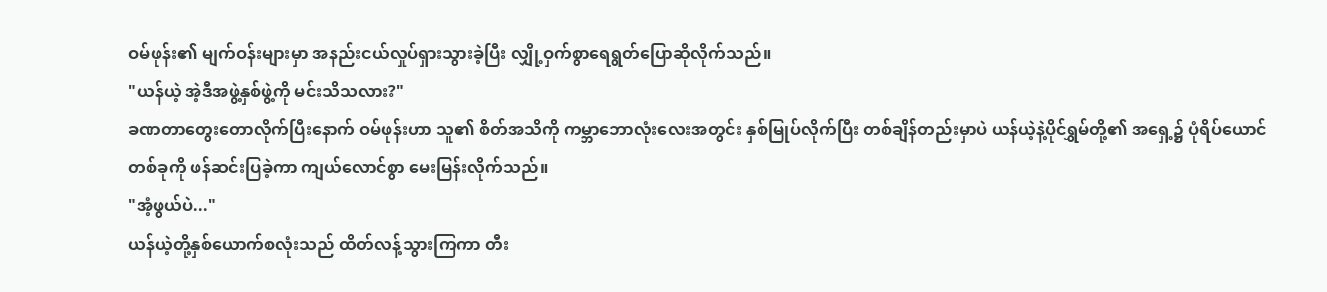ဝမ်ဖုန်း၏ မျက်ဝန်းများမှာ အနည်းငယ်လှုပ်ရှားသွားခဲ့ပြီး လျှို့ဝှက်စွာရေရွတ်ပြောဆိုလိုက်သည်။
"ယန်ယဲ့ အဲ့ဒီအဖွဲ့နှစ်ဖွဲ့ကို မင်းသိသလား?"
ခဏတာတွေးတောလိုက်ပြီးနောက် ဝမ်ဖုန်းဟာ သူ၏ စိတ်အသိကို ကမ္ဘာဘောလုံးလေးအတွင်း နှစ်မြုပ်လိုက်ပြီး တစ်ချိန်တည်းမှာပဲ ယန်ယဲ့နဲ့ပိုင်ရွှမ်တို့၏ အရှေ့၌ ပုံရိပ်ယောင်တစ်ခုကို ဖန်ဆင်းပြခဲ့ကာ ကျယ်လောင်စွာ မေးမြန်းလိုက်သည်။
"အံ့ဖွယ်ပဲ..."
ယန်ယဲ့တို့နှစ်ယောက်စလုံးသည် ထိတ်လန့်သွားကြကာ တီး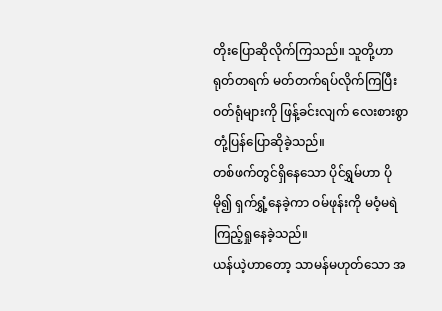တိုးပြောဆိုလိုက်ကြသည်။ သူတို့ဟာ ရုတ်တရက် မတ်တက်ရပ်လိုက်ကြပြီး ဝတ်ရုံများကို ဖြန့်ခင်းလျက် လေးစားစွာ တုံ့ပြန်ပြောဆိုခဲ့သည်။
တစ်ဖက်တွင်ရှိနေသော ပိုင်ရွှမ်ဟာ ပိုမို၍ ရှက်ရွှံ့နေခဲ့ကာ ဝမ်ဖုန်းကို မဝံ့မရဲကြည့်ရှုနေခဲ့သည်။
ယန်ယဲ့ဟာတော့ သာမန်မဟုတ်သော အ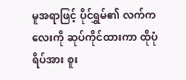မူအရာဖြင့် ပိုင်ရွှမ်၏ လက်ကလေးကို ဆုပ်ကိုင်ထားကာ ထိုပုံရိပ်အား စူး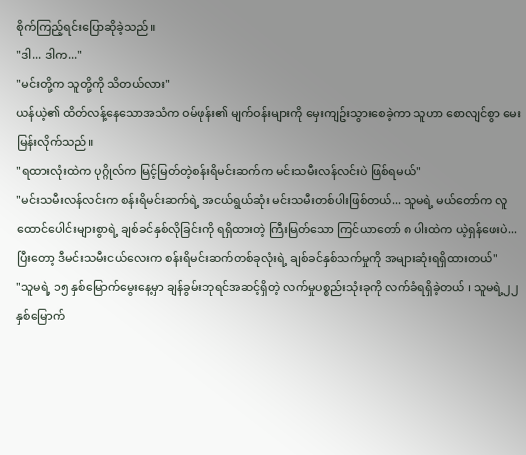စိုက်ကြည့်ရင်းပြောဆိုခဲ့သည်။
"ဒါ... ဒါက..."
"မင်းတို့က သူတို့ကို သိတယ်လား"
ယန်ယဲ့၏ ထိတ်လန့်နေသောအသံက ဝမ်ဖုန်း၏ မျက်ဝန်းများကို မှေးကျဥ်းသွားစေခဲ့ကာ သူဟာ စောလျင်စွာ မေးမြန်းလိုက်သည်။
"ရထားလုံးထဲက ပုဂ္ဂိုလ်က မြင့်မြတ်တဲ့စန်းရိမင်းဆက်က မင်းသမီးလန်လင်းပဲ ဖြစ်ရမယ်"
"မင်းသမီးလန်လင်းက စန်းရိမင်းဆက်ရဲ့ အငယ်ရွယ်ဆုံး မင်းသမီးတစ်ပါးဖြစ်တယ်... သူမရဲ့ မယ်တော်က လူထောင်ပေါင်းများစွာရဲ့ ချစ်ခင်နှစ်လိုခြင်းကို ရရှိထားတဲ့ ကြီးမြတ်သော ကြင်ယာတော် ၈ ပါးထဲက ယဲ့ရှန်ဖေးပဲ... ပြီးတော့ ဒီမင်းသမီးငယ်လေးက စန်းရိမင်းဆက်တစ်ခုလုံးရဲ့ ချစ်ခင်နှစ်သက်မှုကို အများဆုံးရရှိထားတယ်"
"သူမရဲ့ ၁၅ နှစ်မြောက်မွေးနေ့မှာ ချန်ခွမ်းဘုရင်အဆင့်ရှိတဲ့ လက်မှုပစ္စည်းသုံးခုကို လက်ခံရရှိခဲ့တယ် ၊ သူမရဲ့၂၂ နှစ်မြောက်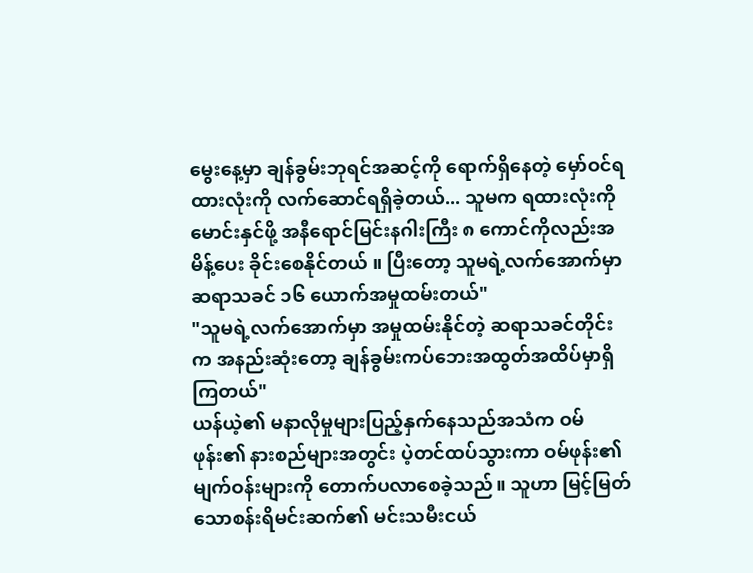မွေးနေ့မှာ ချန်ခွမ်းဘုရင်အဆင့်ကို ရောက်ရှိနေတဲ့ မှော်ဝင်ရထားလုံးကို လက်ဆောင်ရရှိခဲ့တယ်... သူမက ရထားလုံးကို မောင်းနှင်ဖို့ အနီရောင်မြင်းနဂါးကြီး ၈ ကောင်ကိုလည်းအမိန့်ပေး ခိုင်းစေနိုင်တယ် ။ ပြီးတော့ သူမရဲ့လက်အောက်မှာ ဆရာသခင် ၁၆ ယောက်အမှုထမ်းတယ်"
"သူမရဲ့လက်အောက်မှာ အမှုထမ်းနိုင်တဲ့ ဆရာသခင်တိုင်းက အနည်းဆုံးတော့ ချန်ခွမ်းကပ်ဘေးအထွတ်အထိပ်မှာရှိကြတယ်"
ယန်ယဲ့၏ မနာလိုမှုများပြည့်နှက်နေသည်အသံက ဝမ်ဖုန်း၏ နားစည်များအတွင်း ပဲ့တင်ထပ်သွားကာ ဝမ်ဖုန်း၏ မျက်ဝန်းများကို တောက်ပလာစေခဲ့သည်။ သူဟာ မြင့်မြတ်သောစန်းရိမင်းဆက်၏ မင်းသမီးငယ်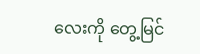လေးကို တွေ့မြင်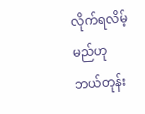လိုက်ရလိမ့်မည်ဟု ဘယ်တုန်း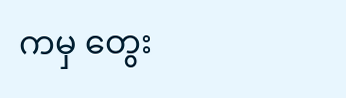ကမှ တွေး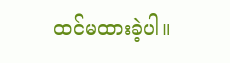ထင်မထားခဲ့ပါ။